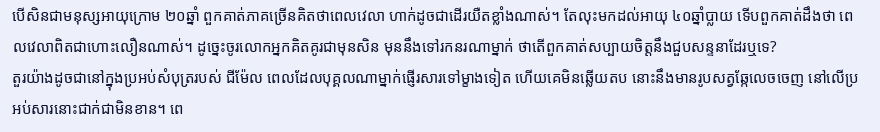បើសិនជាមនុស្សអាយុក្រោម ២០ឆ្នាំ ពួកគាត់ភាគច្រើនគិតថាពេលវេលា ហាក់ដូចជាដើរយឺតខ្លាំងណាស់។ តែលុះមកដល់អាយុ ៤០ឆ្នាំប្លាយ ទើបពួកគាត់ដឹងថា ពេលវេលាពិតជាហោះលឿនណាស់។ ដូច្នេះចូរលោកអ្នកគិតគូរជាមុនសិន មុននឹងទៅរកនរណាម្នាក់ ថាតើពួកគាត់សប្បាយចិត្តនឹងជួបសន្ទនាដែរឬទេ?
តួរយ៉ាងដូចជានៅក្នុងប្រអប់សំបុត្ររបស់ ជីម៉ែល ពេលដែលបុគ្គលណាម្នាក់ផ្ញើរសារទៅម្ខាងទៀត ហើយគេមិនឆ្លើយតប នោះនឹងមានរូបសត្វឆ្កែលេចចេញ នៅលើប្រអប់សារនោះជាក់ជាមិនខាន។ ពេ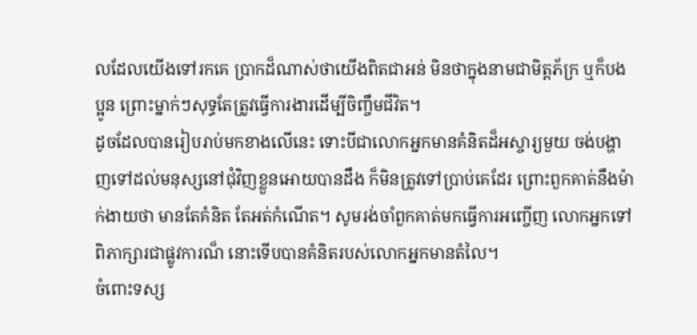លដែលយើងទៅរកគេ ប្រាកដ៏ណាស់ថាយើងពិតជាអន់ មិនថាក្នុងនាមជាមិត្តភ័ក្រ ឬក៏បងប្អូន ព្រោះម្នាក់ៗសុទ្ធតែត្រូវធ្វើការងារដើម្បីចិញ្ចឹមជីវិត។
ដូចដែលបានរៀបរាប់មកខាងលើនេះ ទោះបីជាលោកអ្នកមានគំនិតដ៏អស្ចារ្យមួយ ចង់បង្ហាញទៅដល់មនុស្សនៅជុំវិញខ្លួនអោយបានដឹង ក៏មិនត្រូវទៅប្រាប់គេដែរ ព្រោះពួកគាត់នឹងម៉ាក់ងាយថា មានតែគំនិត តែអត់កំណើត។ សូមរង់ចាំពួកគាត់មកធ្វើការអញ្ចើញ លោកអ្នកទៅពិភាក្សារជាផ្លូវការណ៏ នោះទើបបានគំនិតរបស់លោកអ្នកមានតំលៃ។
ចំពោះទស្ស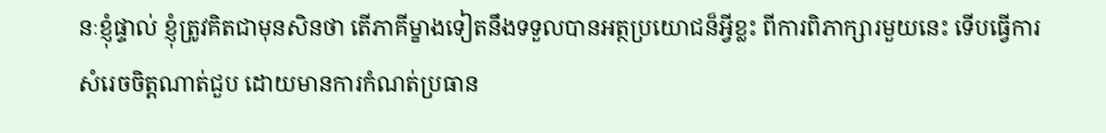នៈខ្ញុំផ្ទាល់ ខ្ញុំត្រូវគិតជាមុនសិនថា តើភាគីម្ខាងទៀតនឹងទទួលបានអត្ថប្រយោជន៏អ្វីខ្លះ ពីការពិភាក្សារមួយនេះ ទើបធ្វើការសំរេចចិត្តណាត់ជួប ដោយមានការកំណត់ប្រធាន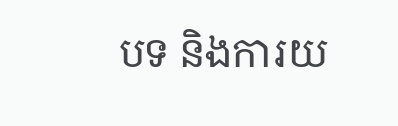បទ និងការយ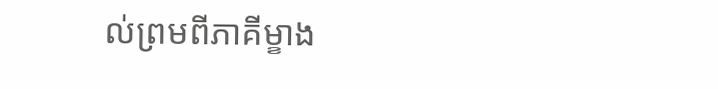ល់ព្រមពីភាគីម្ខាង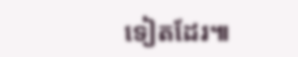ទៀតដែរ៕